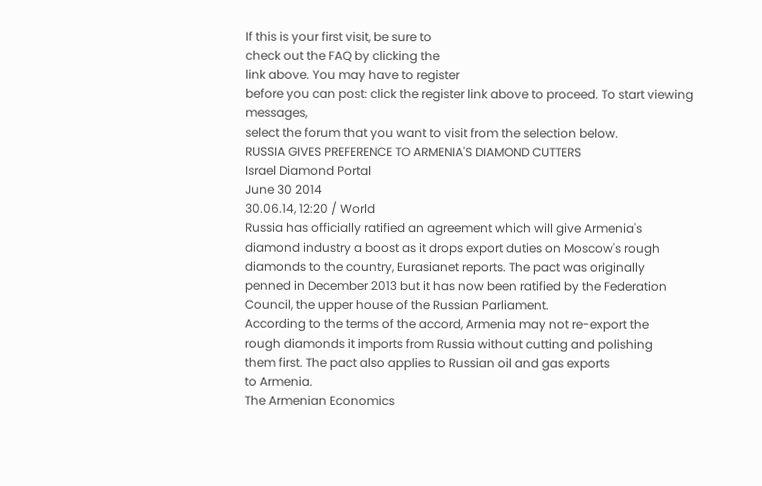If this is your first visit, be sure to
check out the FAQ by clicking the
link above. You may have to register
before you can post: click the register link above to proceed. To start viewing messages,
select the forum that you want to visit from the selection below.
RUSSIA GIVES PREFERENCE TO ARMENIA'S DIAMOND CUTTERS
Israel Diamond Portal
June 30 2014
30.06.14, 12:20 / World
Russia has officially ratified an agreement which will give Armenia's
diamond industry a boost as it drops export duties on Moscow's rough
diamonds to the country, Eurasianet reports. The pact was originally
penned in December 2013 but it has now been ratified by the Federation
Council, the upper house of the Russian Parliament.
According to the terms of the accord, Armenia may not re-export the
rough diamonds it imports from Russia without cutting and polishing
them first. The pact also applies to Russian oil and gas exports
to Armenia.
The Armenian Economics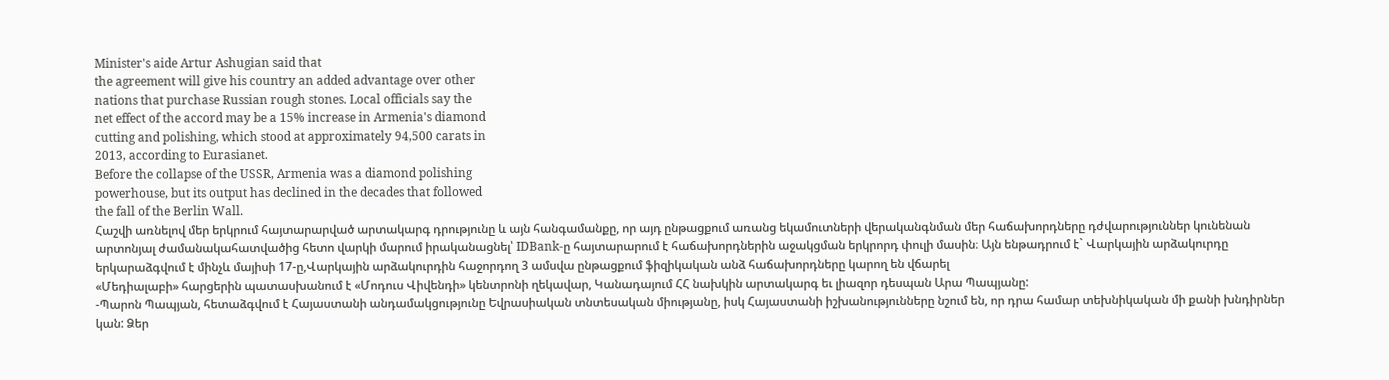Minister's aide Artur Ashugian said that
the agreement will give his country an added advantage over other
nations that purchase Russian rough stones. Local officials say the
net effect of the accord may be a 15% increase in Armenia's diamond
cutting and polishing, which stood at approximately 94,500 carats in
2013, according to Eurasianet.
Before the collapse of the USSR, Armenia was a diamond polishing
powerhouse, but its output has declined in the decades that followed
the fall of the Berlin Wall.
Հաշվի առնելով մեր երկրում հայտարարված արտակարգ դրությունը և այն հանգամանքը, որ այդ ընթացքում առանց եկամուտների վերականգնման մեր հաճախորդները դժվարություններ կունենան արտոնյալ ժամանակահատվածից հետո վարկի մարում իրականացնել՝ IDBank-ը հայտարարում է հաճախորդներին աջակցման երկրորդ փուլի մասին։ Այն ենթադրում է` Վարկային արձակուրդը երկարաձգվում է մինչև մայիսի 17-ը,Վարկային արձակուրդին հաջորդող 3 ամսվա ընթացքում ֆիզիկական անձ հաճախորդները կարող են վճարել
«Մեդիալաբի» հարցերին պատասխանում է «Մոդուս Վիվենդի» կենտրոնի ղեկավար, Կանադայում ՀՀ նախկին արտակարգ եւ լիազոր դեսպան Արա Պապյանը:
-Պարոն Պապյան, հետաձգվում է Հայաստանի անդամակցությունը Եվրասիական տնտեսական միությանը, իսկ Հայաստանի իշխանությունները նշում են, որ դրա համար տեխնիկական մի քանի խնդիրներ կան: Ձեր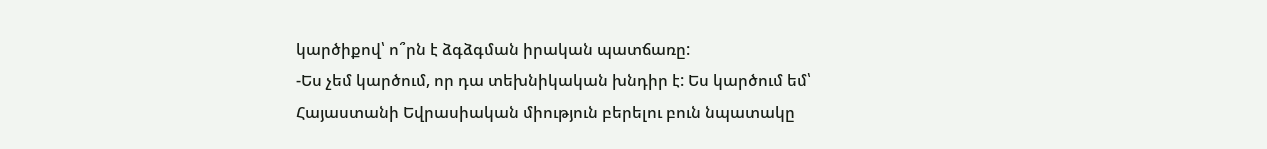կարծիքով՝ ո՞րն է ձգձգման իրական պատճառը:
-Ես չեմ կարծում, որ դա տեխնիկական խնդիր է: Ես կարծում եմ՝ Հայաստանի Եվրասիական միություն բերելու բուն նպատակը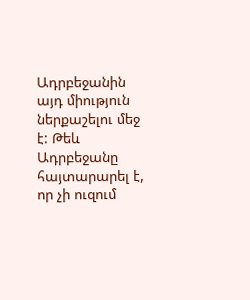Ադրբեջանին այդ միություն ներքաշելու մեջ է: Թեև Ադրբեջանը հայտարարել է, որ չի ուզում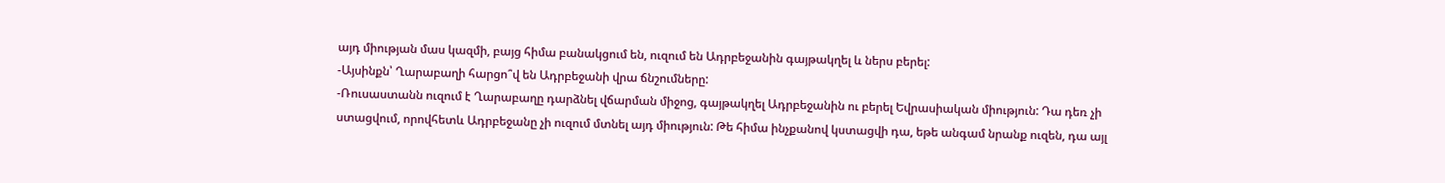այդ միության մաս կազմի, բայց հիմա բանակցում են, ուզում են Ադրբեջանին գայթակղել և ներս բերել:
-Այսինքն՝ Ղարաբաղի հարցո՞վ են Ադրբեջանի վրա ճնշումները:
-Ռուսաստանն ուզում է Ղարաբաղը դարձնել վճարման միջոց, գայթակղել Ադրբեջանին ու բերել Եվրասիական միություն: Դա դեռ չի ստացվում, որովհետև Ադրբեջանը չի ուզում մտնել այդ միություն: Թե հիմա ինչքանով կստացվի դա, եթե անգամ նրանք ուզեն, դա այլ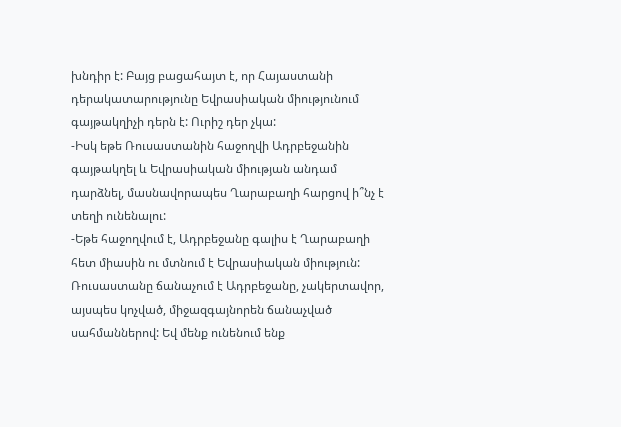խնդիր է: Բայց բացահայտ է, որ Հայաստանի դերակատարությունը Եվրասիական միությունում գայթակղիչի դերն է: Ուրիշ դեր չկա:
-Իսկ եթե Ռուսաստանին հաջողվի Ադրբեջանին գայթակղել և Եվրասիական միության անդամ դարձնել, մասնավորապես Ղարաբաղի հարցով ի՞նչ է տեղի ունենալու:
-Եթե հաջողվում է, Ադրբեջանը գալիս է Ղարաբաղի հետ միասին ու մտնում է Եվրասիական միություն: Ռուսաստանը ճանաչում է Ադրբեջանը, չակերտավոր, այսպես կոչված, միջազգայնորեն ճանաչված սահմաններով: Եվ մենք ունենում ենք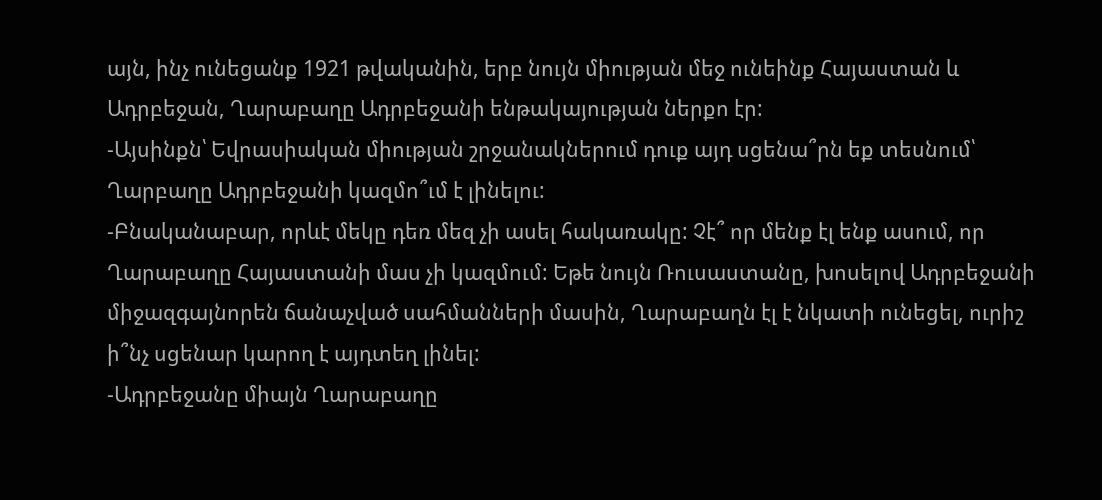այն, ինչ ունեցանք 1921 թվականին, երբ նույն միության մեջ ունեինք Հայաստան և Ադրբեջան, Ղարաբաղը Ադրբեջանի ենթակայության ներքո էր:
-Այսինքն՝ Եվրասիական միության շրջանակներում դուք այդ սցենա՞րն եք տեսնում՝ Ղարբաղը Ադրբեջանի կազմո՞ւմ է լինելու:
-Բնականաբար, որևէ մեկը դեռ մեզ չի ասել հակառակը: Չէ՞ որ մենք էլ ենք ասում, որ Ղարաբաղը Հայաստանի մաս չի կազմում: Եթե նույն Ռուսաստանը, խոսելով Ադրբեջանի միջազգայնորեն ճանաչված սահմանների մասին, Ղարաբաղն էլ է նկատի ունեցել, ուրիշ ի՞նչ սցենար կարող է այդտեղ լինել:
-Ադրբեջանը միայն Ղարաբաղը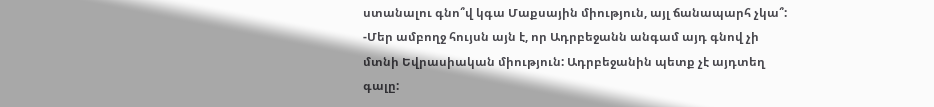ստանալու գնո՞վ կգա Մաքսային միություն, այլ ճանապարհ չկա՞:
-Մեր ամբողջ հույսն այն է, որ Ադրբեջանն անգամ այդ գնով չի մտնի Եվրասիական միություն: Ադրբեջանին պետք չէ այդտեղ գալը: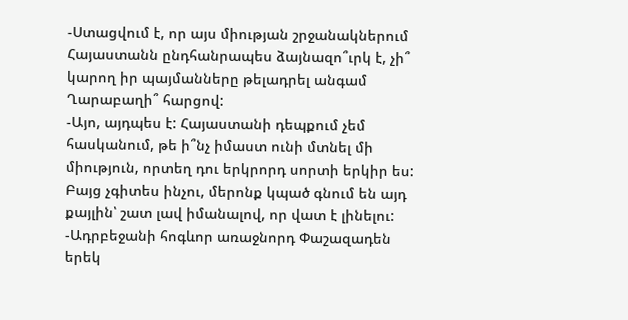-Ստացվում է, որ այս միության շրջանակներում Հայաստանն ընդհանրապես ձայնազո՞ւրկ է, չի՞ կարող իր պայմանները թելադրել անգամ Ղարաբաղի՞ հարցով:
-Այո, այդպես է: Հայաստանի դեպքում չեմ հասկանում, թե ի՞նչ իմաստ ունի մտնել մի միություն, որտեղ դու երկրորդ սորտի երկիր ես: Բայց չգիտես ինչու, մերոնք կպած գնում են այդ քայլին՝ շատ լավ իմանալով, որ վատ է լինելու:
-Ադրբեջանի հոգևոր առաջնորդ Փաշազադեն երեկ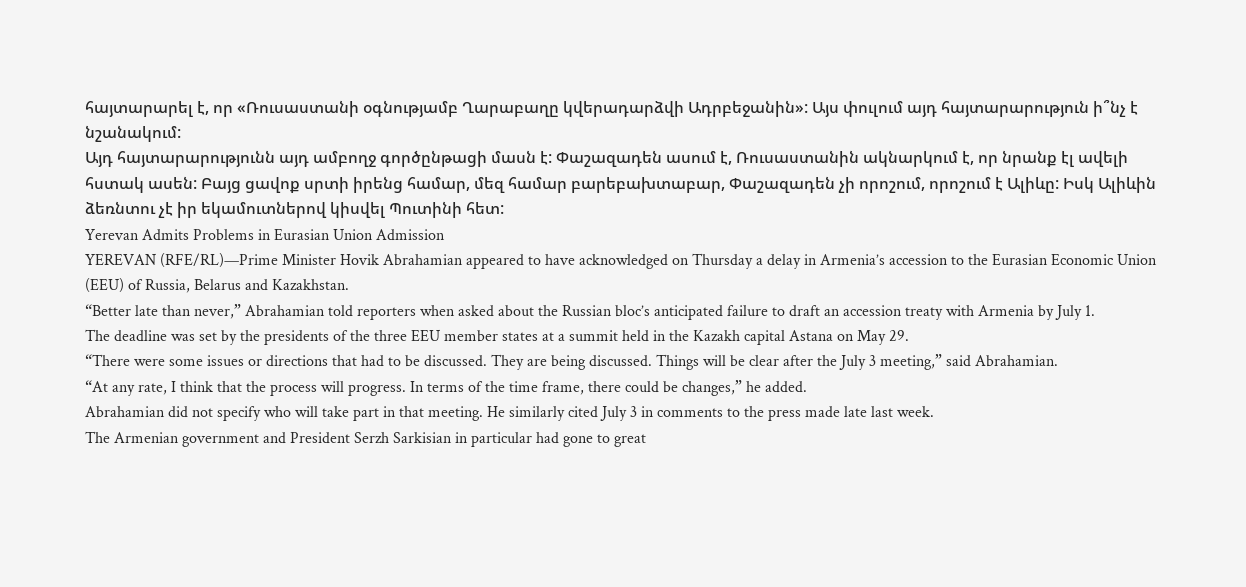հայտարարել է, որ «Ռուսաստանի օգնությամբ Ղարաբաղը կվերադարձվի Ադրբեջանին»: Այս փուլում այդ հայտարարություն ի՞նչ է նշանակում:
Այդ հայտարարությունն այդ ամբողջ գործընթացի մասն է: Փաշազադեն ասում է, Ռուսաստանին ակնարկում է, որ նրանք էլ ավելի հստակ ասեն: Բայց ցավոք սրտի իրենց համար, մեզ համար բարեբախտաբար, Փաշազադեն չի որոշում, որոշում է Ալիևը: Իսկ Ալիևին ձեռնտու չէ իր եկամուտներով կիսվել Պուտինի հետ:
Yerevan Admits Problems in Eurasian Union Admission
YEREVAN (RFE/RL)—Prime Minister Hovik Abrahamian appeared to have acknowledged on Thursday a delay in Armenia’s accession to the Eurasian Economic Union (EEU) of Russia, Belarus and Kazakhstan.
“Better late than never,” Abrahamian told reporters when asked about the Russian bloc’s anticipated failure to draft an accession treaty with Armenia by July 1.
The deadline was set by the presidents of the three EEU member states at a summit held in the Kazakh capital Astana on May 29.
“There were some issues or directions that had to be discussed. They are being discussed. Things will be clear after the July 3 meeting,” said Abrahamian.
“At any rate, I think that the process will progress. In terms of the time frame, there could be changes,” he added.
Abrahamian did not specify who will take part in that meeting. He similarly cited July 3 in comments to the press made late last week.
The Armenian government and President Serzh Sarkisian in particular had gone to great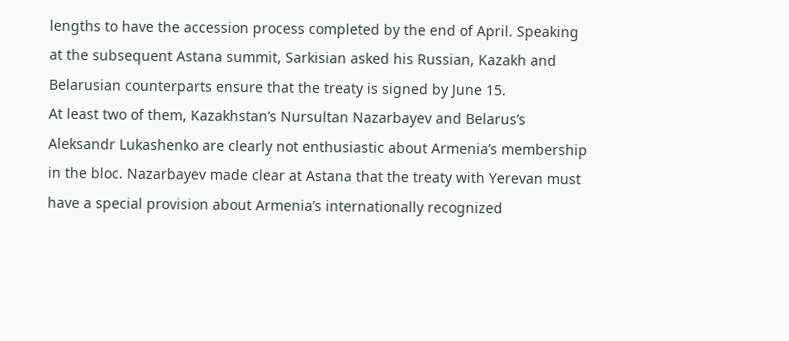lengths to have the accession process completed by the end of April. Speaking at the subsequent Astana summit, Sarkisian asked his Russian, Kazakh and Belarusian counterparts ensure that the treaty is signed by June 15.
At least two of them, Kazakhstan’s Nursultan Nazarbayev and Belarus’s Aleksandr Lukashenko are clearly not enthusiastic about Armenia’s membership in the bloc. Nazarbayev made clear at Astana that the treaty with Yerevan must have a special provision about Armenia’s internationally recognized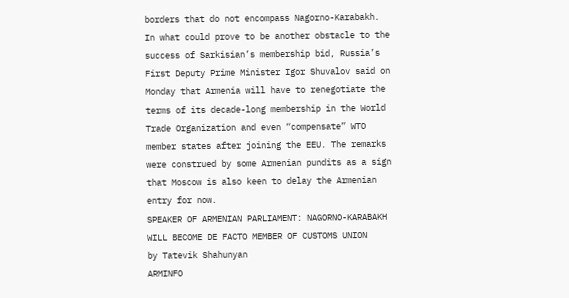borders that do not encompass Nagorno-Karabakh.
In what could prove to be another obstacle to the success of Sarkisian’s membership bid, Russia’s First Deputy Prime Minister Igor Shuvalov said on Monday that Armenia will have to renegotiate the terms of its decade-long membership in the World Trade Organization and even “compensate” WTO member states after joining the EEU. The remarks were construed by some Armenian pundits as a sign that Moscow is also keen to delay the Armenian entry for now.
SPEAKER OF ARMENIAN PARLIAMENT: NAGORNO-KARABAKH WILL BECOME DE FACTO MEMBER OF CUSTOMS UNION
by Tatevik Shahunyan
ARMINFO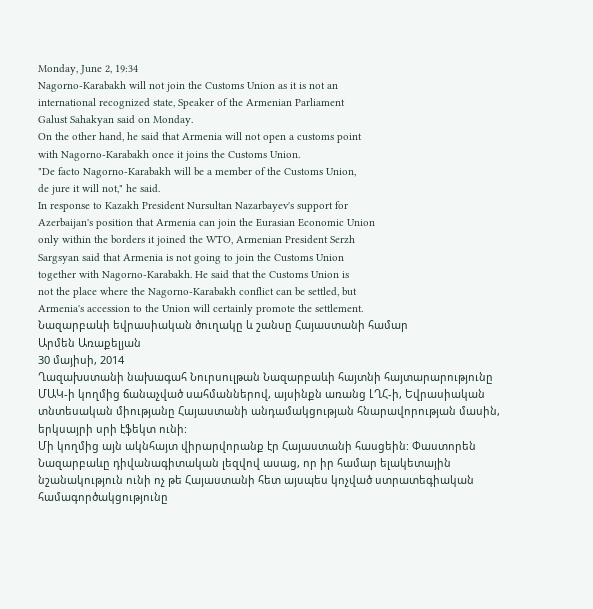Monday, June 2, 19:34
Nagorno-Karabakh will not join the Customs Union as it is not an
international recognized state, Speaker of the Armenian Parliament
Galust Sahakyan said on Monday.
On the other hand, he said that Armenia will not open a customs point
with Nagorno-Karabakh once it joins the Customs Union.
"De facto Nagorno-Karabakh will be a member of the Customs Union,
de jure it will not," he said.
In response to Kazakh President Nursultan Nazarbayev's support for
Azerbaijan's position that Armenia can join the Eurasian Economic Union
only within the borders it joined the WTO, Armenian President Serzh
Sargsyan said that Armenia is not going to join the Customs Union
together with Nagorno-Karabakh. He said that the Customs Union is
not the place where the Nagorno-Karabakh conflict can be settled, but
Armenia's accession to the Union will certainly promote the settlement.
Նազարբաևի եվրասիական ծուղակը և շանսը Հայաստանի համար
Արմեն Առաքելյան
30 մայիսի, 2014
Ղազախստանի նախագահ Նուրսուլթան Նազարբաևի հայտնի հայտարարությունը ՄԱԿ-ի կողմից ճանաչված սահմաններով, այսինքն առանց ԼՂՀ-ի, Եվրասիական տնտեսական միությանը Հայաստանի անդամակցության հնարավորության մասին, երկսայրի սրի էֆեկտ ունի:
Մի կողմից այն ակնհայտ վիրարվորանք էր Հայաստանի հասցեին: Փաստորեն Նազարբաևը դիվանագիտական լեզվով ասաց, որ իր համար ելակետային նշանակություն ունի ոչ թե Հայաստանի հետ այսպես կոչված ստրատեգիական համագործակցությունը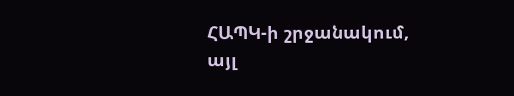ՀԱՊԿ-ի շրջանակում, այլ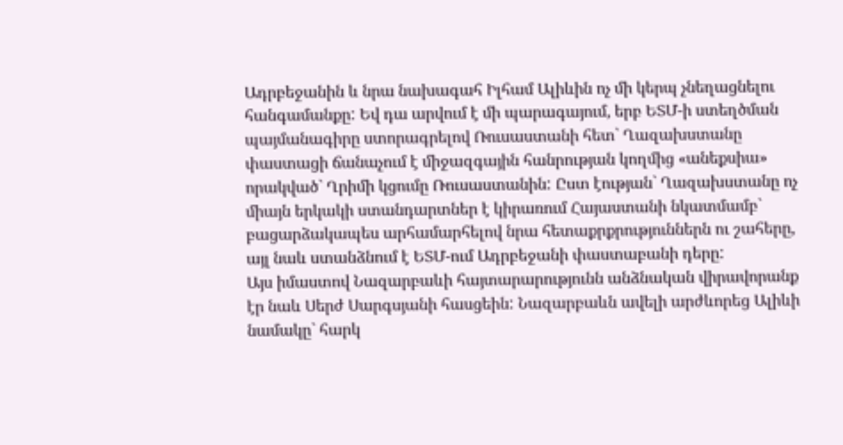Ադրբեջանին և նրա նախագահ Իլհամ Ալիևին ոչ մի կերպ չնեղացնելու հանգամանքը: Եվ դա արվում է մի պարագայում, երբ ԵՏՄ-ի ստեղծման պայմանագիրը ստորագրելով Ռուսաստանի հետ` Ղազախստանը փաստացի ճանաչում է միջազգային հանրության կողմից «անեքսիա» որակված` Ղրիմի կցումը Ռուսաստանին: Ըստ էության` Ղազախստանը ոչ միայն երկակի ստանդարտներ է կիրառում Հայաստանի նկատմամբ` բացարձակապես արհամարհելով նրա հետաքրքրություններն ու շահերը, այլ նաև ստանձնում է ԵՏՄ-ում Ադրբեջանի փաստաբանի դերը:
Այս իմաստով Նազարբաևի հայտարարությունն անձնական վիրավորանք էր նաև Սերժ Սարգսյանի հասցեին: Նազարբաևն ավելի արժևորեց Ալիևի նամակը` հարկ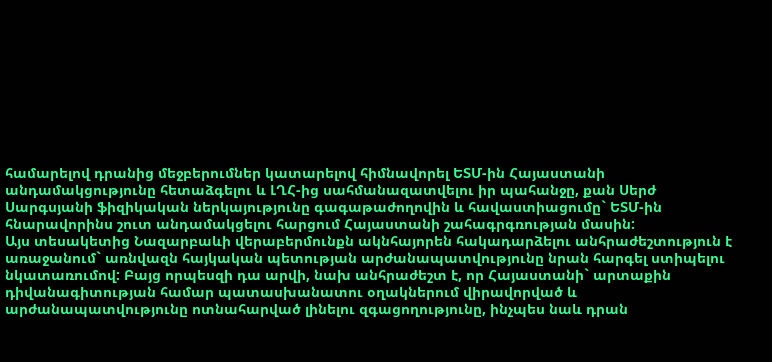համարելով դրանից մեջբերումներ կատարելով հիմնավորել ԵՏՄ-ին Հայաստանի անդամակցությունը հետաձգելու և ԼՂՀ-ից սահմանազատվելու իր պահանջը, քան Սերժ Սարգսյանի ֆիզիկական ներկայությունը գագաթաժողովին և հավաստիացումը` ԵՏՄ-ին հնարավորինս շուտ անդամակցելու հարցում Հայաստանի շահագրգռության մասին:
Այս տեսակետից Նազարբաևի վերաբերմունքն ակնհայորեն հակադարձելու անհրաժեշտություն է առաջանում` առնվազն հայկական պետության արժանապատվությունը նրան հարգել ստիպելու նկատառումով: Բայց որպեսզի դա արվի, նախ անհրաժեշտ է, որ Հայաստանի` արտաքին դիվանագիտության համար պատասխանատու օղակներում վիրավորված և արժանապատվությունը ոտնահարված լինելու զգացողությունը, ինչպես նաև դրան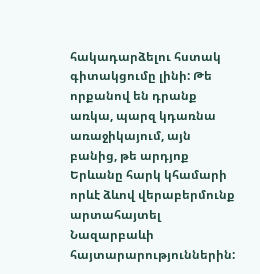հակադարձելու հստակ գիտակցումը լինի: Թե որքանով են դրանք առկա, պարզ կդառնա առաջիկայում, այն բանից, թե արդյոք Երևանը հարկ կհամարի որևէ ձևով վերաբերմունք արտահայտել Նազարբաևի հայտարարություններին: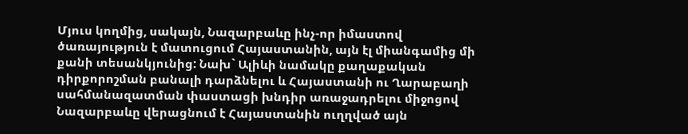Մյուս կողմից, սակայն, Նազարբաևը ինչ-որ իմաստով ծառայություն է մատուցում Հայաստանին, այն էլ միանգամից մի քանի տեսանկյունից: Նախ` Ալիևի նամակը քաղաքական դիրքորոշման բանալի դարձնելու և Հայաստանի ու Ղարաբաղի սահմանազատման փաստացի խնդիր առաջադրելու միջոցով Նազարբաևը վերացնում է Հայաստանին ուղղված այն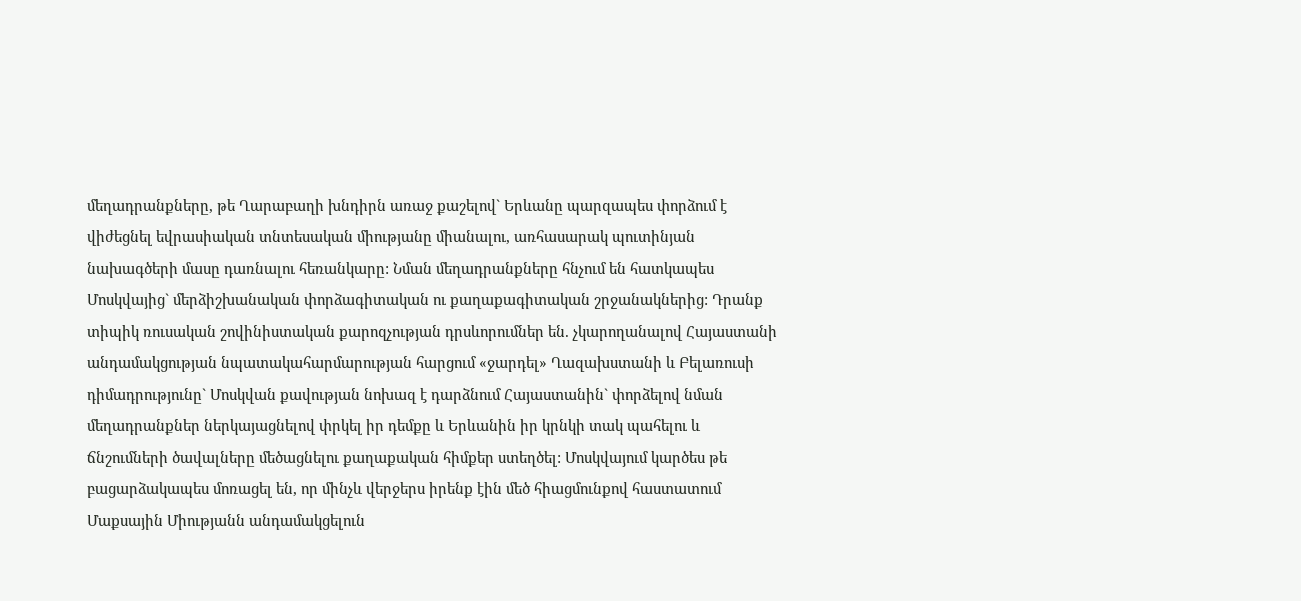մեղադրանքները, թե Ղարաբաղի խնդիրն առաջ քաշելով` Երևանը պարզապես փորձում է վիժեցնել եվրասիական տնտեսական միությանը միանալու, առհասարակ պուտինյան նախագծերի մասը դառնալու հեռանկարը: Նման մեղադրանքները հնչում են հատկապես Մոսկվայից` մերձիշխանական փորձագիտական ու քաղաքագիտական շրջանակներից: Դրանք տիպիկ ռուսական շովինիստական քարոզչության դրսևորումներ են. չկարողանալով Հայաստանի անդամակցության նպատակահարմարության հարցում «ջարդել» Ղազախստանի և Բելառուսի դիմադրությունը` Մոսկվան քավության նոխազ է դարձնում Հայաստանին` փորձելով նման մեղադրանքներ ներկայացնելով փրկել իր դեմքը և Երևանին իր կրնկի տակ պահելու և ճնշումների ծավալները մեծացնելու քաղաքական հիմքեր ստեղծել: Մոսկվայում կարծես թե բացարձակապես մոռացել են, որ մինչև վերջերս իրենք էին մեծ հիացմունքով հաստատում Մաքսային Միությանն անդամակցելուն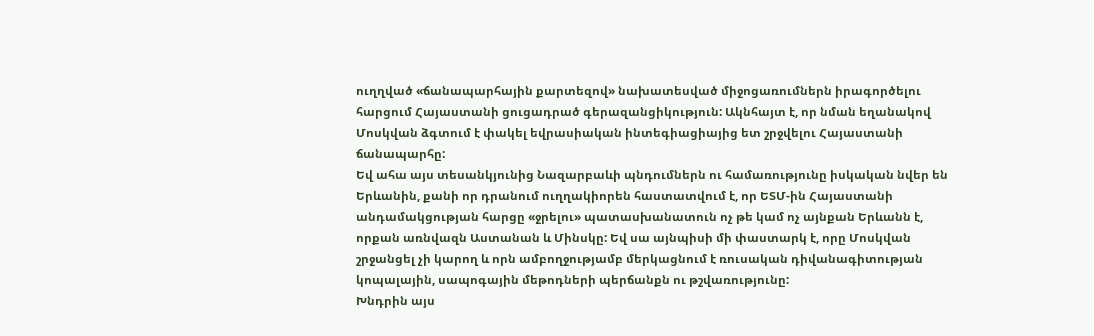ուղղված «ճանապարհային քարտեզով» նախատեսված միջոցառումներն իրագործելու հարցում Հայաստանի ցուցադրած գերազանցիկություն: Ակնհայտ է, որ նման եղանակով Մոսկվան ձգտում է փակել եվրասիական ինտեգիացիայից ետ շրջվելու Հայաստանի ճանապարհը:
Եվ ահա այս տեսանկյունից Նազարբաևի պնդումներն ու համառությունը իսկական նվեր են Երևանին, քանի որ դրանում ուղղակիորեն հաստատվում է, որ ԵՏՄ-ին Հայաստանի անդամակցության հարցը «ջրելու» պատասխանատուն ոչ թե կամ ոչ այնքան Երևանն է, որքան առնվազն Աստանան և Մինսկը: Եվ սա այնպիսի մի փաստարկ է, որը Մոսկվան շրջանցել չի կարող և որն ամբողջությամբ մերկացնում է ռուսական դիվանագիտության կոպալային, սապոգային մեթոդների պերճանքն ու թշվառությունը:
Խնդրին այս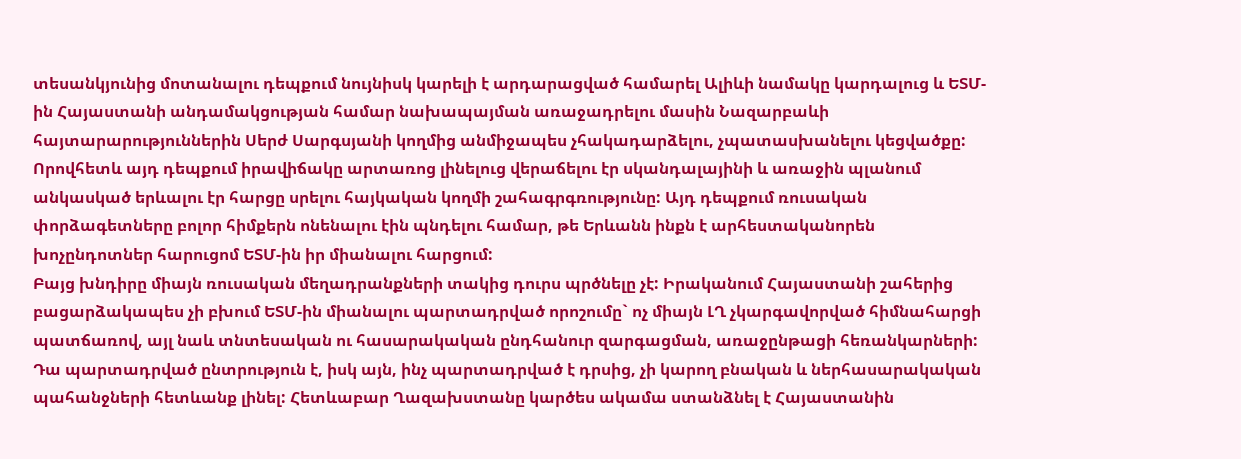տեսանկյունից մոտանալու դեպքում նույնիսկ կարելի է արդարացված համարել Ալիևի նամակը կարդալուց և ԵՏՄ-ին Հայաստանի անդամակցության համար նախապայման առաջադրելու մասին Նազարբաևի հայտարարություններին Սերժ Սարգսյանի կողմից անմիջապես չհակադարձելու, չպատասխանելու կեցվածքը: Որովհետև այդ դեպքում իրավիճակը արտառոց լինելուց վերաճելու էր սկանդալայինի և առաջին պլանում անկասկած երևալու էր հարցը սրելու հայկական կողմի շահագրգռությունը: Այդ դեպքում ռուսական փորձագետները բոլոր հիմքերն ոնենալու էին պնդելու համար, թե Երևանն ինքն է արհեստականորեն խոչընդոտներ հարուցոմ ԵՏՄ-ին իր միանալու հարցում:
Բայց խնդիրը միայն ռուսական մեղադրանքների տակից դուրս պրծնելը չէ: Իրականում Հայաստանի շահերից բացարձակապես չի բխում ԵՏՄ-ին միանալու պարտադրված որոշումը` ոչ միայն ԼՂ չկարգավորված հիմնահարցի պատճառով, այլ նաև տնտեսական ու հասարակական ընդհանուր զարգացման, առաջընթացի հեռանկարների: Դա պարտադրված ընտրություն է, իսկ այն, ինչ պարտադրված է դրսից, չի կարող բնական և ներհասարակական պահանջների հետևանք լինել: Հետևաբար Ղազախստանը կարծես ակամա ստանձնել է Հայաստանին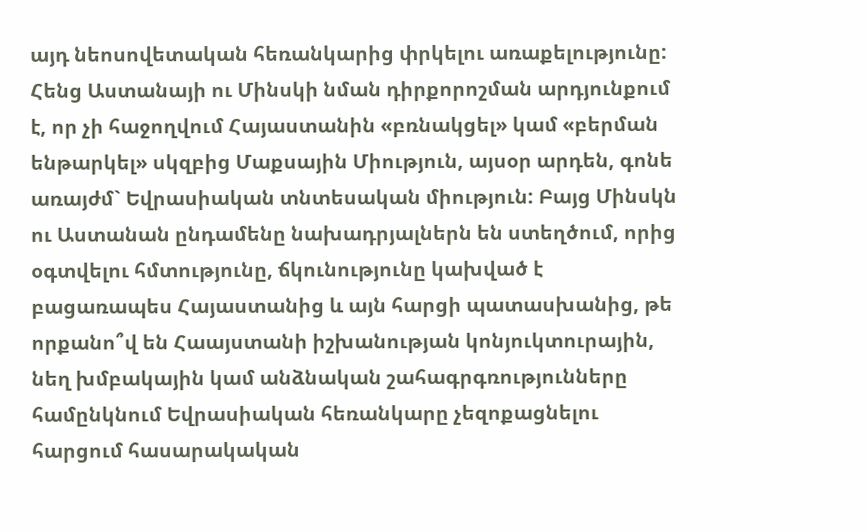այդ նեոսովետական հեռանկարից փրկելու առաքելությունը: Հենց Աստանայի ու Մինսկի նման դիրքորոշման արդյունքում է, որ չի հաջողվում Հայաստանին «բռնակցել» կամ «բերման ենթարկել» սկզբից Մաքսային Միություն, այսօր արդեն, գոնե առայժմ` Եվրասիական տնտեսական միություն: Բայց Մինսկն ու Աստանան ընդամենը նախադրյալներն են ստեղծում, որից օգտվելու հմտությունը, ճկունությունը կախված է բացառապես Հայաստանից և այն հարցի պատասխանից, թե որքանո՞վ են Հաայստանի իշխանության կոնյուկտուրային, նեղ խմբակային կամ անձնական շահագրգռությունները համընկնում Եվրասիական հեռանկարը չեզոքացնելու հարցում հասարակական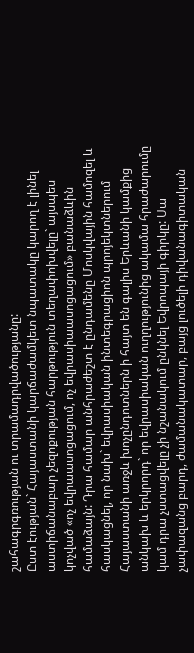շահագրգռության ու տրամադրվածությանը:
Ըստ էության` Հայաստանի կարճաժամկետ նպատակը կարող է լինել աստիճանաբար չեզոքության հարթություն տեղափոխվելը` այսպես կոչված «ոչ եվրաասոցացում, ոչ եվրասիաասոցացում» բանաձևին համաձայն: Դրա համար անհրաժեշտ է ընդամենը Մոսկվային համոզել և հասկացնել, որ նախ` եվրասիական ինտեգրացիոն պրոյեկտներում Հայաստանի առջև խոչընդոտներն ի հայտ են գալիս Երևանի կամքից անկախ և երկրորդ` որ եվրասիական ուղղությունից ակամա հրաժարումը կամ դրա չստացվելը չի նշանակում ընկնել Եվրոպայի գիրկը: Սա չափազանց բարդ, ժամանակատար, բայց լուծելի դիվանագիտական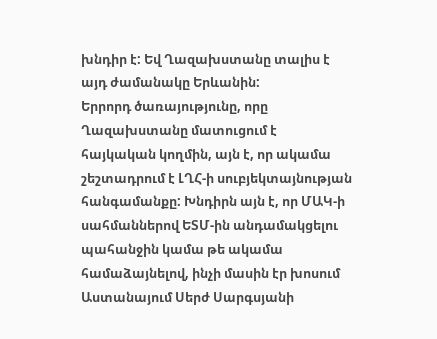խնդիր է: Եվ Ղազախստանը տալիս է այդ ժամանակը Երևանին:
Երրորդ ծառայությունը, որը Ղազախստանը մատուցում է հայկական կողմին, այն է, որ ակամա շեշտադրում է ԼՂՀ-ի սուբյեկտայնության հանգամանքը: Խնդիրն այն է, որ ՄԱԿ-ի սահմաններով ԵՏՄ-ին անդամակցելու պահանջին կամա թե ակամա համաձայնելով, ինչի մասին էր խոսում Աստանայում Սերժ Սարգսյանի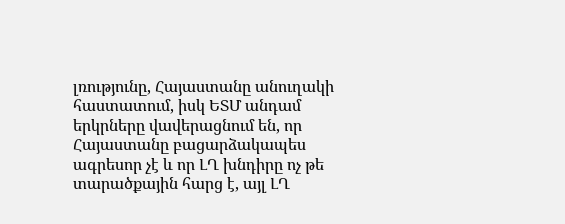լռությունը, Հայաստանը անուղակի հաստատում, իսկ ԵՏՄ անդամ երկրները վավերացնում են, որ Հայաստանը բացարձակապես ագրեսոր չէ և որ ԼՂ խնդիրը ոչ թե տարածքային հարց է, այլ ԼՂ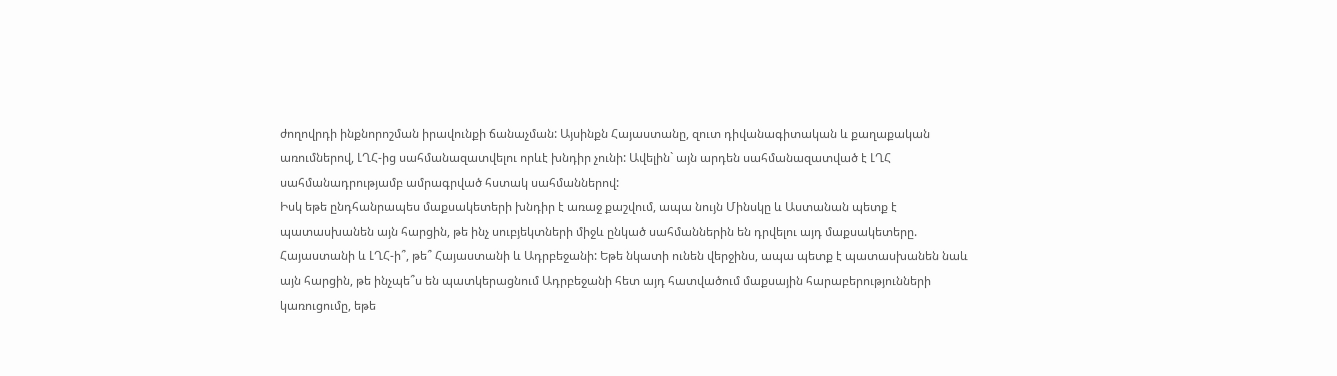ժողովրդի ինքնորոշման իրավունքի ճանաչման: Այսինքն Հայաստանը, զուտ դիվանագիտական և քաղաքական առումներով, ԼՂՀ-ից սահմանազատվելու որևէ խնդիր չունի: Ավելին` այն արդեն սահմանազատված է ԼՂՀ սահմանադրությամբ ամրագրված հստակ սահմաններով:
Իսկ եթե ընդհանրապես մաքսակետերի խնդիր է առաջ քաշվում, ապա նույն Մինսկը և Աստանան պետք է պատասխանեն այն հարցին, թե ինչ սուբյեկտների միջև ընկած սահմաններին են դրվելու այդ մաքսակետերը. Հայաստանի և ԼՂՀ-ի՞, թե՞ Հայաստանի և Ադրբեջանի: Եթե նկատի ունեն վերջինս, ապա պետք է պատասխանեն նաև այն հարցին, թե ինչպե՞ս են պատկերացնում Ադրբեջանի հետ այդ հատվածում մաքսային հարաբերությունների կառուցումը, եթե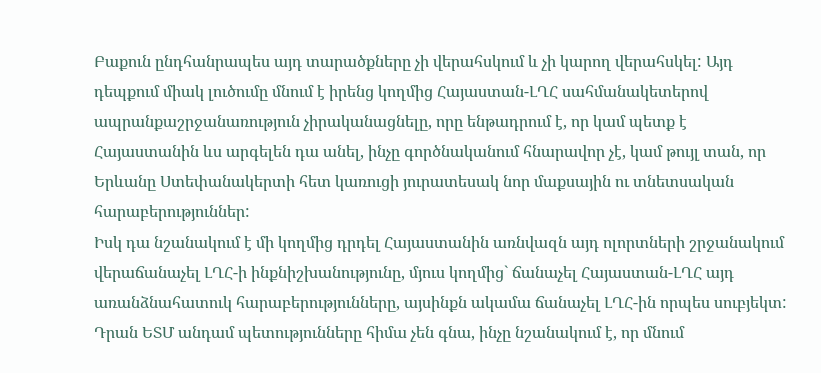Բաքուն ընդհանրապես այդ տարածքները չի վերահսկում և չի կարող վերահսկել: Այդ դեպքում միակ լուծումը մնում է իրենց կողմից Հայաստան-ԼՂՀ սահմանակետերով ապրանքաշրջանառություն չիրականացնելը, որը ենթադրում է, որ կամ պետք է Հայաստանին ևս արգելեն դա անել, ինչը գործնականում հնարավոր չէ, կամ թույլ տան, որ Երևանը Ստեփանակերտի հետ կառուցի յուրատեսակ նոր մաքսային ու տնետսական հարաբերություններ:
Իսկ դա նշանակում է մի կողմից դրդել Հայաստանին առնվազն այդ ոլորտների շրջանակում վերաճանաչել ԼՂՀ-ի ինքնիշխանությունը, մյուս կողմից` ճանաչել Հայաստան-ԼՂՀ այդ առանձնահատուկ հարաբերությունները, այսինքն ակամա ճանաչել ԼՂՀ-ին որպես սուբյեկտ: Դրան ԵՏՄ անդամ պետությունները հիմա չեն գնա, ինչը նշանակում է, որ մնում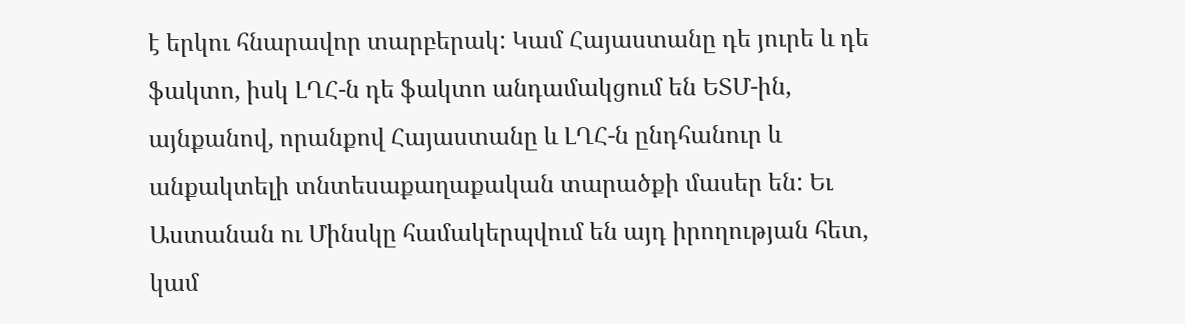է երկու հնարավոր տարբերակ: Կամ Հայաստանը դե յուրե և դե ֆակտո, իսկ ԼՂՀ-ն դե ֆակտո անդամակցում են ԵՏՄ-ին, այնքանով, որանքով Հայաստանը և ԼՂՀ-ն ընդհանուր և անքակտելի տնտեսաքաղաքական տարածքի մասեր են: Եւ Աստանան ու Մինսկը համակերպվում են այդ իրողության հետ, կամ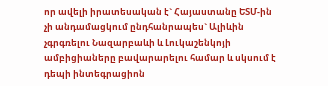որ ավելի իրատեսական է` Հայաստանը ԵՏՄ-ին չի անդամացկում ընդհանրապես` Ալիևին չգրգռելու Նազարբաևի և Լուկաշենկոյի ամբիցիաները բավարարելու համար և սկսում է դեպի ինտեգրացիոն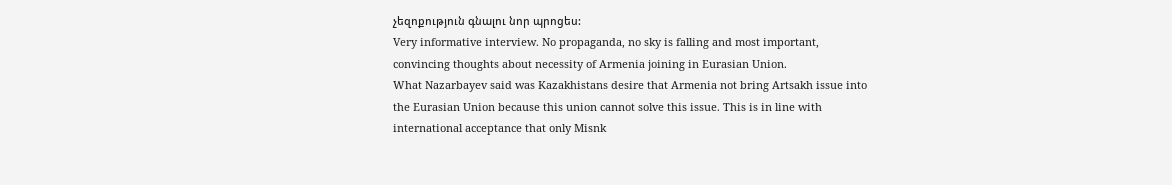չեզոքություն գնալու նոր պրոցես:
Very informative interview. No propaganda, no sky is falling and most important, convincing thoughts about necessity of Armenia joining in Eurasian Union.
What Nazarbayev said was Kazakhistans desire that Armenia not bring Artsakh issue into the Eurasian Union because this union cannot solve this issue. This is in line with international acceptance that only Misnk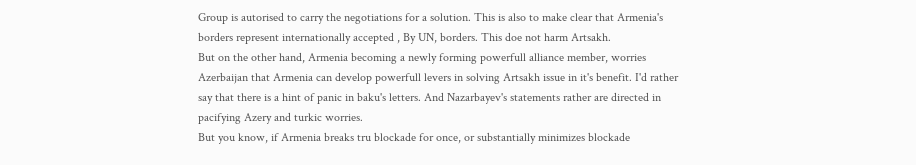Group is autorised to carry the negotiations for a solution. This is also to make clear that Armenia's borders represent internationally accepted , By UN, borders. This doe not harm Artsakh.
But on the other hand, Armenia becoming a newly forming powerfull alliance member, worries Azerbaijan that Armenia can develop powerfull levers in solving Artsakh issue in it's benefit. I'd rather say that there is a hint of panic in baku's letters. And Nazarbayev's statements rather are directed in pacifying Azery and turkic worries.
But you know, if Armenia breaks tru blockade for once, or substantially minimizes blockade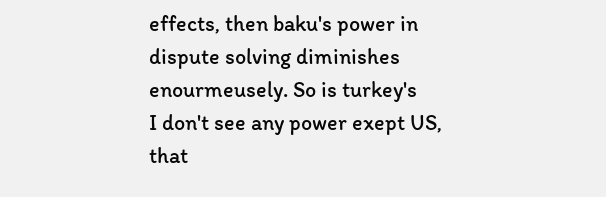effects, then baku's power in dispute solving diminishes enourmeusely. So is turkey's
I don't see any power exept US, that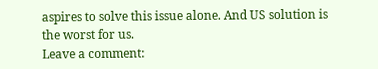aspires to solve this issue alone. And US solution is the worst for us.
Leave a comment: